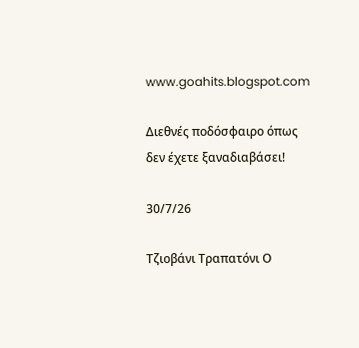www.goahits.blogspot.com

Διεθνές ποδόσφαιρο όπως δεν έχετε ξαναδιαβάσει!

30/7/26

Τζιοβάνι Τραπατόνι Ο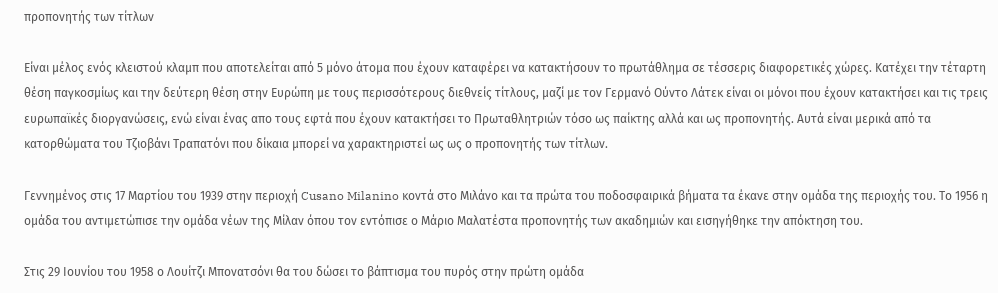προπονητής των τίτλων

Είναι μέλος ενός κλειστού κλαμπ που αποτελείται από 5 μόνο άτομα που έχουν καταφέρει να κατακτήσουν το πρωτάθλημα σε τέσσερις διαφορετικές χώρες. Κατέχει την τέταρτη θέση παγκοσμίως και την δεύτερη θέση στην Ευρώπη με τους περισσότερους διεθνείς τίτλους, μαζί με τον Γερμανό Ούντο Λάτεκ είναι οι μόνοι που έχουν κατακτήσει και τις τρεις ευρωπαϊκές διοργανώσεις, ενώ είναι ένας απο τους εφτά που έχουν κατακτήσει το Πρωταθλητριών τόσο ως παίκτης αλλά και ως προπονητής. Αυτά είναι μερικά από τα κατορθώματα του Τζιοβάνι Τραπατόνι που δίκαια μπορεί να χαρακτηριστεί ως ως ο προπονητής των τίτλων.

Γεννημένος στις 17 Μαρτίου του 1939 στην περιοχή Cusano Milanino κοντά στο Μιλάνο και τα πρώτα του ποδοσφαιρικά βήματα τα έκανε στην ομάδα της περιοχής του. Το 1956 η ομάδα του αντιμετώπισε την ομάδα νέων της Μίλαν όπου τον εντόπισε ο Μάριο Μαλατέστα προπονητής των ακαδημιών και εισηγήθηκε την απόκτηση του.

Στις 29 Ιουνίου του 1958 ο Λουίτζι Μπονατσόνι θα του δώσει το βάπτισμα του πυρός στην πρώτη ομάδα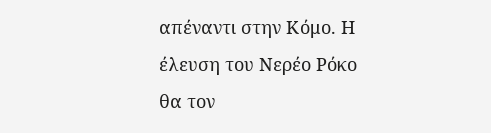απέναντι στην Κόμο. Η έλευση του Νερέο Ρόκο θα τον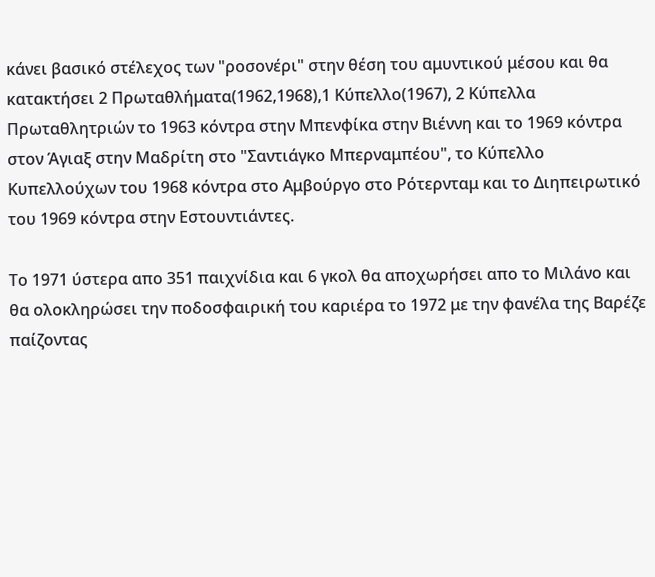κάνει βασικό στέλεχος των "ροσονέρι" στην θέση του αμυντικού μέσου και θα κατακτήσει 2 Πρωταθλήματα(1962,1968),1 Κύπελλο(1967), 2 Κύπελλα Πρωταθλητριών το 1963 κόντρα στην Μπενφίκα στην Βιέννη και το 1969 κόντρα στον Άγιαξ στην Μαδρίτη στο "Σαντιάγκο Μπερναμπέου", το Κύπελλο Κυπελλούχων του 1968 κόντρα στο Αμβούργο στο Ρότερνταμ και το Διηπειρωτικό του 1969 κόντρα στην Εστουντιάντες.

Το 1971 ύστερα απο 351 παιχνίδια και 6 γκολ θα αποχωρήσει απο το Μιλάνο και θα ολοκληρώσει την ποδοσφαιρική του καριέρα το 1972 με την φανέλα της Βαρέζε παίζοντας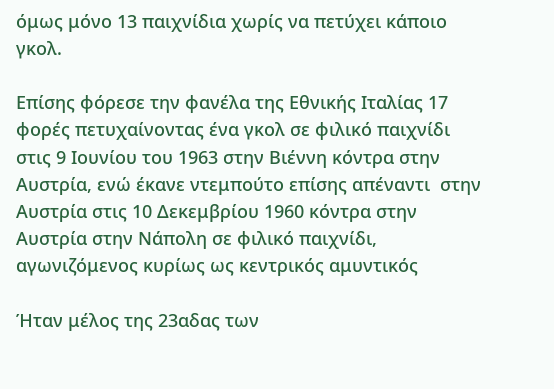όμως μόνο 13 παιχνίδια χωρίς να πετύχει κάποιο γκολ.

Επίσης φόρεσε την φανέλα της Εθνικής Ιταλίας 17 φορές πετυχαίνοντας ένα γκολ σε φιλικό παιχνίδι στις 9 Ιουνίου του 1963 στην Βιέννη κόντρα στην Αυστρία, ενώ έκανε ντεμπούτο επίσης απέναντι  στην Αυστρία στις 10 Δεκεμβρίου 1960 κόντρα στην Αυστρία στην Νάπολη σε φιλικό παιχνίδι, αγωνιζόμενος κυρίως ως κεντρικός αμυντικός

Ήταν μέλος της 23αδας των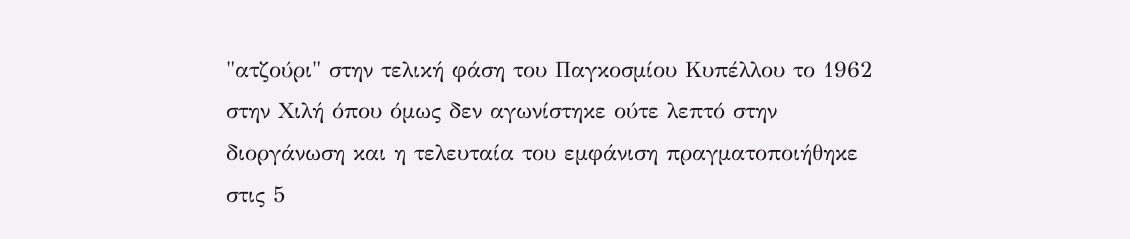"ατζούρι" στην τελική φάση του Παγκοσμίου Κυπέλλου το 1962 στην Χιλή όπου όμως δεν αγωνίστηκε ούτε λεπτό στην διοργάνωση και η τελευταία του εμφάνιση πραγματοποιήθηκε στις 5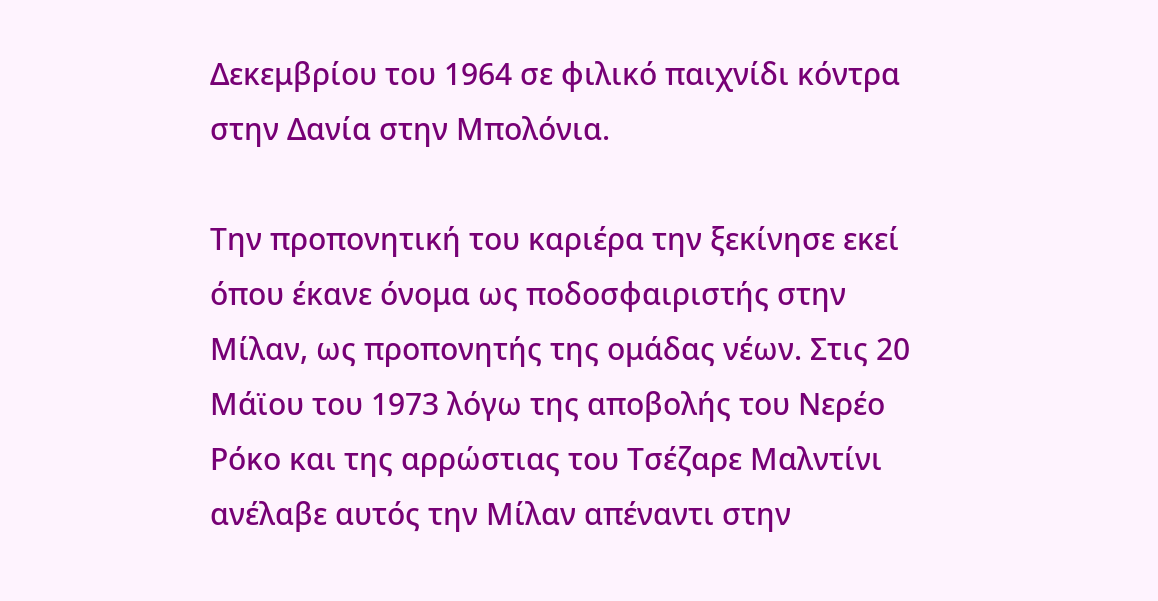Δεκεμβρίου του 1964 σε φιλικό παιχνίδι κόντρα στην Δανία στην Μπολόνια.

Την προπονητική του καριέρα την ξεκίνησε εκεί όπου έκανε όνομα ως ποδοσφαιριστής στην Μίλαν, ως προπονητής της ομάδας νέων. Στις 20 Μάϊου του 1973 λόγω της αποβολής του Νερέο Ρόκο και της αρρώστιας του Τσέζαρε Μαλντίνι ανέλαβε αυτός την Μίλαν απέναντι στην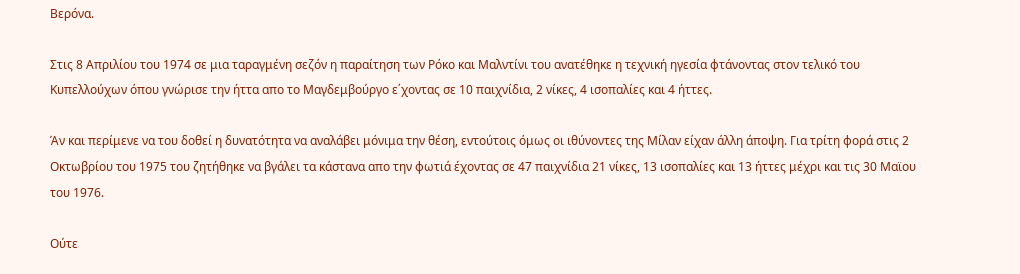Βερόνα.

Στις 8 Απριλίου του 1974 σε μια ταραγμένη σεζόν η παραίτηση των Ρόκο και Μαλντίνι του ανατέθηκε η τεχνική ηγεσία φτάνοντας στον τελικό του Κυπελλούχων όπου γνώρισε την ήττα απο το Μαγδεμβούργο ε΄χοντας σε 10 παιχνίδια, 2 νίκες, 4 ισοπαλίες και 4 ήττες.

Άν και περίμενε να του δοθεί η δυνατότητα να αναλάβει μόνιμα την θέση, εντούτοις όμως οι ιθύνοντες της Μίλαν είχαν άλλη άποψη. Για τρίτη φορά στις 2 Οκτωβρίου του 1975 του ζητήθηκε να βγάλει τα κάστανα απο την φωτιά έχοντας σε 47 παιχνίδια 21 νίκες, 13 ισοπαλίες και 13 ήττες μέχρι και τις 30 Μαϊου του 1976.

Ούτε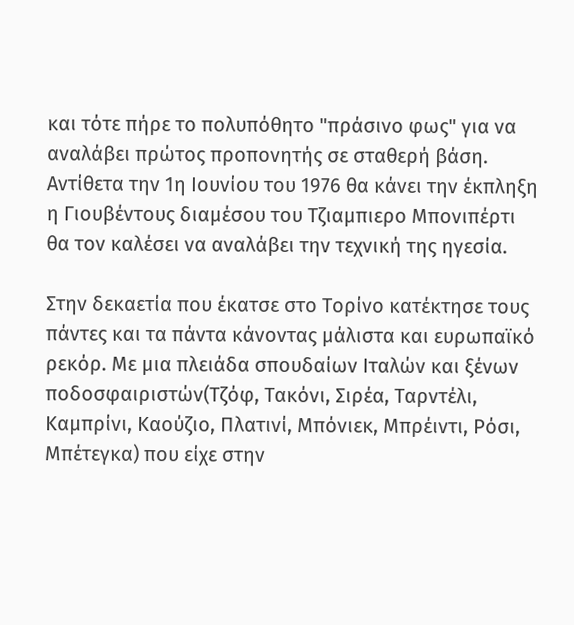και τότε πήρε το πολυπόθητο "πράσινο φως" για να αναλάβει πρώτος προπονητής σε σταθερή βάση. Αντίθετα την 1η Ιουνίου του 1976 θα κάνει την έκπληξη η Γιουβέντους διαμέσου του Τζιαμπιερο Μπονιπέρτι  θα τον καλέσει να αναλάβει την τεχνική της ηγεσία.

Στην δεκαετία που έκατσε στο Τορίνο κατέκτησε τους πάντες και τα πάντα κάνοντας μάλιστα και ευρωπαϊκό ρεκόρ. Με μια πλειάδα σπουδαίων Ιταλών και ξένων ποδοσφαιριστών(Τζόφ, Τακόνι, Σιρέα, Ταρντέλι, Καμπρίνι, Καούζιο, Πλατινί, Μπόνιεκ, Μπρέιντι, Ρόσι, Μπέτεγκα) που είχε στην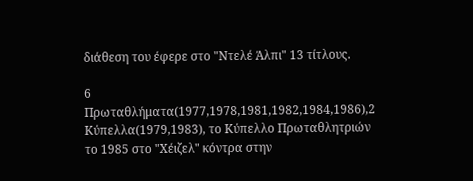διάθεση του έφερε στο "Ντελέ Άλπι" 13 τίτλους.

6 Πρωταθλήματα(1977,1978,1981,1982,1984,1986),2 Κύπελλα(1979,1983), το Κύπελλο Πρωταθλητριών το 1985 στο "Χέιζελ" κόντρα στην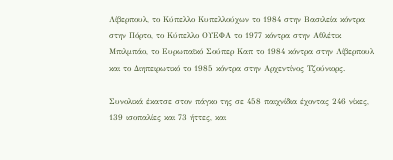Λίβερπουλ, το Κύπελλο Κυπελλούχων το 1984 στην Βασιλεία κόντρα στην Πόρτο, το Κύπελλο ΟΥΕΦΑ το 1977 κόντρα στην Αθλέτικ Μπιλμπάο, το Ευρωπαϊκό Σούπερ Καπ το 1984 κόντρα στην Λίβερπουλ και το Διηπειρωτικό το 1985 κόντρα στην Αρχεντίνος Τζούνιορς.

Συνολικά έκατσε στον πάγκο της σε 458 παιχνίδια έχοντας 246 νίκες, 139 ισοπαλίες και 73 ήττες, και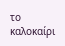το καλοκαίρι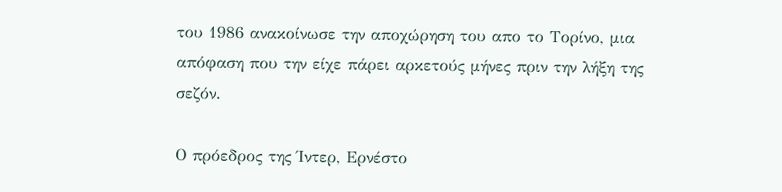του 1986 ανακοίνωσε την αποχώρηση του απο το Τορίνο, μια απόφαση που την είχε πάρει αρκετούς μήνες πριν την λήξη της σεζόν.

Ο πρόεδρος της Ίντερ, Ερνέστο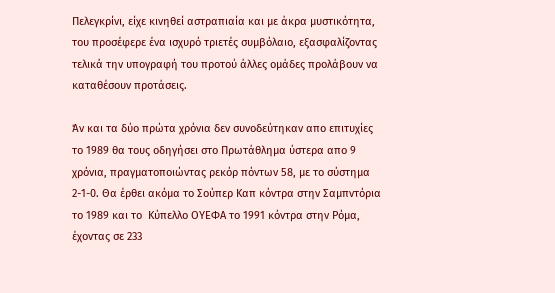Πελεγκρίνι, είχε κινηθεί αστραπιαία και με άκρα μυστικότητα, του προσέφερε ένα ισχυρό τριετές συμβόλαιο, εξασφαλίζοντας τελικά την υπογραφή του προτού άλλες ομάδες προλάβουν να καταθέσουν προτάσεις.

Άν και τα δύο πρώτα χρόνια δεν συνοδεύτηκαν απο επιτυχίες το 1989 θα τους οδηγήσει στο Πρωτάθλημα ύστερα απο 9 χρόνια, πραγματοποιώντας ρεκόρ πόντων 58, με το σύστημα 2-1-0. Θα έρθει ακόμα το Σούπερ Καπ κόντρα στην Σαμπντόρια το 1989 και το  Κύπελλο ΟΥΕΦΑ το 1991 κόντρα στην Ρόμα, έχοντας σε 233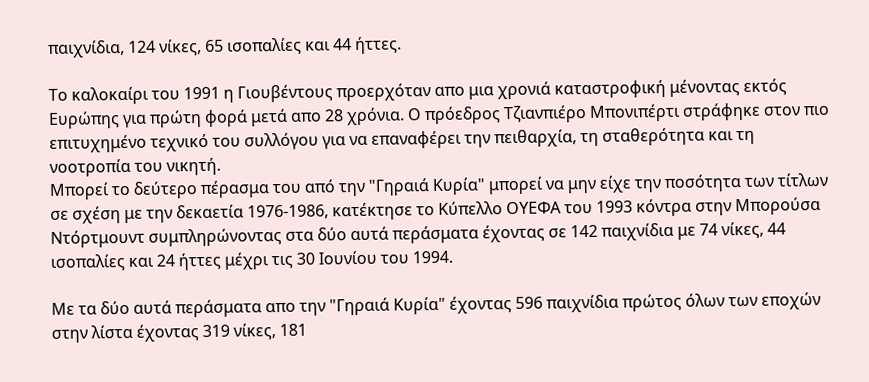παιχνίδια, 124 νίκες, 65 ισοπαλίες και 44 ήττες.

Το καλοκαίρι του 1991 η Γιουβέντους προερχόταν απο μια χρονιά καταστροφική μένοντας εκτός Ευρώπης για πρώτη φορά μετά απο 28 χρόνια. Ο πρόεδρος Τζιανπιέρο Μπονιπέρτι στράφηκε στον πιο επιτυχημένο τεχνικό του συλλόγου για να επαναφέρει την πειθαρχία, τη σταθερότητα και τη νοοτροπία του νικητή.
Μπορεί το δεύτερο πέρασμα του από την "Γηραιά Κυρία" μπορεί να μην είχε την ποσότητα των τίτλων σε σχέση με την δεκαετία 1976-1986, κατέκτησε το Κύπελλο ΟΥΕΦΑ του 1993 κόντρα στην Μπορούσα Ντόρτμουντ συμπληρώνοντας στα δύο αυτά περάσματα έχοντας σε 142 παιχνίδια με 74 νίκες, 44 ισοπαλίες και 24 ήττες μέχρι τις 30 Ιουνίου του 1994.

Με τα δύο αυτά περάσματα απο την "Γηραιά Κυρία" έχοντας 596 παιχνίδια πρώτος όλων των εποχών στην λίστα έχοντας 319 νίκες, 181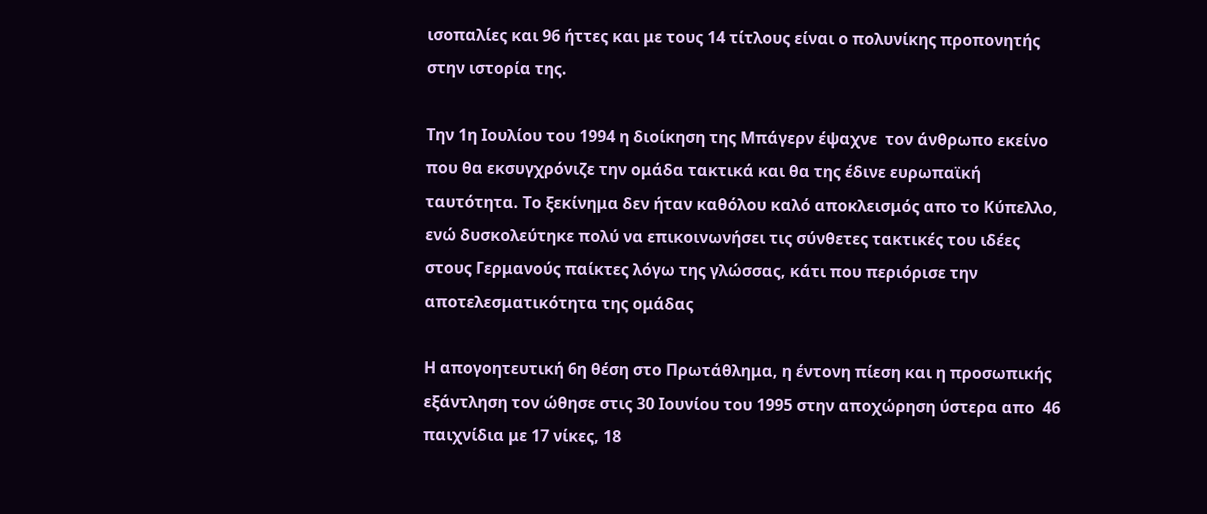ισοπαλίες και 96 ήττες και με τους 14 τίτλους είναι ο πολυνίκης προπονητής στην ιστορία της.

Την 1η Ιουλίου του 1994 η διοίκηση της Μπάγερν έψαχνε  τον άνθρωπο εκείνο που θα εκσυγχρόνιζε την ομάδα τακτικά και θα της έδινε ευρωπαϊκή ταυτότητα. Το ξεκίνημα δεν ήταν καθόλου καλό αποκλεισμός απο το Κύπελλο, ενώ δυσκολεύτηκε πολύ να επικοινωνήσει τις σύνθετες τακτικές του ιδέες στους Γερμανούς παίκτες λόγω της γλώσσας, κάτι που περιόρισε την αποτελεσματικότητα της ομάδας

Η απογοητευτική 6η θέση στο Πρωτάθλημα, η έντονη πίεση και η προσωπικής εξάντληση τον ώθησε στις 30 Ιουνίου του 1995 στην αποχώρηση ύστερα απο  46 παιχνίδια με 17 νίκες, 18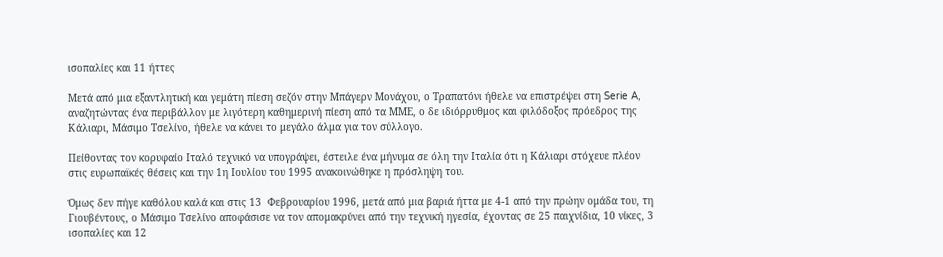ισοπαλίες και 11 ήττες

Μετά από μια εξαντλητική και γεμάτη πίεση σεζόν στην Μπάγερν Μονάχου, ο Τραπατόνι ήθελε να επιστρέψει στη Serie A, αναζητώντας ένα περιβάλλον με λιγότερη καθημερινή πίεση από τα ΜΜΕ, ο δε ιδιόρρυθμος και φιλόδοξος πρόεδρος της Κάλιαρι, Μάσιμο Τσελίνο, ήθελε να κάνει το μεγάλο άλμα για τον σύλλογο.

Πείθοντας τον κορυφαίο Ιταλό τεχνικό να υπογράψει, έστειλε ένα μήνυμα σε όλη την Ιταλία ότι η Κάλιαρι στόχευε πλέον στις ευρωπαϊκές θέσεις και την 1η Ιουλίου του 1995 ανακοινώθηκε η πρόσληψη του.

Όμως δεν πήγε καθόλου καλά και στις 13  Φεβρουαρίου 1996, μετά από μια βαριά ήττα με 4-1 από την πρώην ομάδα του, τη Γιουβέντους, ο Μάσιμο Τσελίνο αποφάσισε να τον απομακρύνει από την τεχνική ηγεσία, έχοντας σε 25 παιχνίδια, 10 νίκες, 3 ισοπαλίες και 12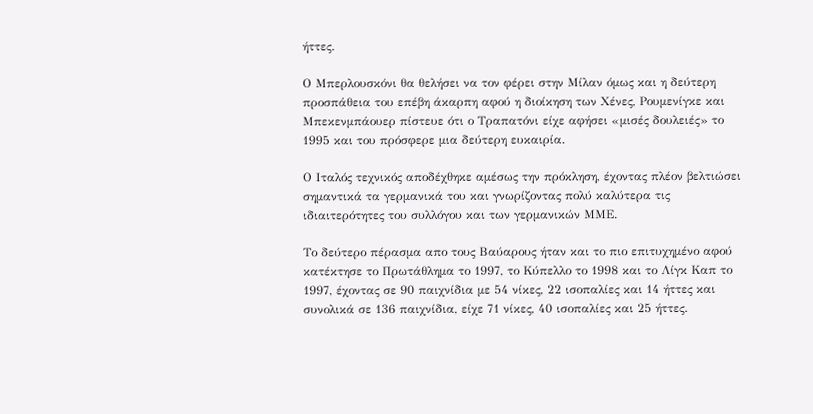ήττες.

Ο Μπερλουσκόνι θα θελήσει να τον φέρει στην Μίλαν όμως και η δεύτερη προσπάθεια του επέβη άκαρπη αφού η διοίκηση των Χένες, Ρουμενίγκε και Μπεκενμπάουερ πίστευε ότι ο Τραπατόνι είχε αφήσει «μισές δουλειές» το 1995 και του πρόσφερε μια δεύτερη ευκαιρία.

Ο Ιταλός τεχνικός αποδέχθηκε αμέσως την πρόκληση, έχοντας πλέον βελτιώσει σημαντικά τα γερμανικά του και γνωρίζοντας πολύ καλύτερα τις ιδιαιτερότητες του συλλόγου και των γερμανικών ΜΜΕ.

Το δεύτερο πέρασμα απο τους Βαύαρους ήταν και το πιο επιτυχημένο αφού κατέκτησε το Πρωτάθλημα το 1997, το Κύπελλο το 1998 και το Λίγκ Καπ το 1997, έχοντας σε 90 παιχνίδια με 54 νίκες, 22 ισοπαλίες και 14 ήττες και συνολικά σε 136 παιχνίδια, είχε 71 νίκες, 40 ισοπαλίες και 25 ήττες.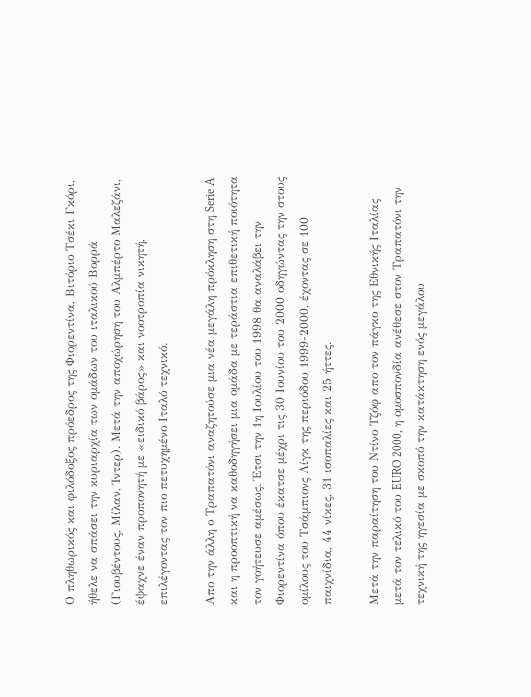Ο πληθωρικός και φιλόδοξος πρόεδρος της Φιορεντίνα, Βιτόριο Τσέκι Γκόρι, ήθελε να σπάσει την κυριαρχία των ομάδων του ιταλικού Βορρά (Γιουβέντους, Μίλαν, Ίντερ). Μετά την αποχώρηση του Αλμπέρτο Μαλεζάνι, έψαχνε έναν προπονητή με «ειδικό βάρος» και νοοτροπία νικητή, επιλέγοντας τον πιο πετυχημένο Ιταλό τεχνικό.

Απο την άλλη ο Τραπατόνι αναζητούσε μια νέα μεγάλη πρόκληση στη Serie A και η προοπτική να καθοδηγήσει μια ομάδα με τεράστια επιθετική ποιότητα τον γοήτευσε αμέσως. Έτσι την 1η Ιουλίου του 1998 θα αναλάβει την Φιορεντίνα όπου έκατσε μέχρι τις 30 Ιουνίου του 2000 οδηγώντας την στους ομίλους του Τσάμπιονς Λίγκ της περιόδου 1999-2000, έχοντας σε 100 παιχνίδια, 44 νίκες, 31 ισοπαλίες και 25 ήττες.

Μετά την παραίτηση του Ντίνο Τζόφ απο τον πάγκο της Εθνικής Ιταλίας μετά τον τελικό του EURO 2000, η ομοσπονδία ανέθεσε στον Τραπατόνι την τεχνική της ηγεσία με σκοπό την κατάκτηση ενός μεγάλου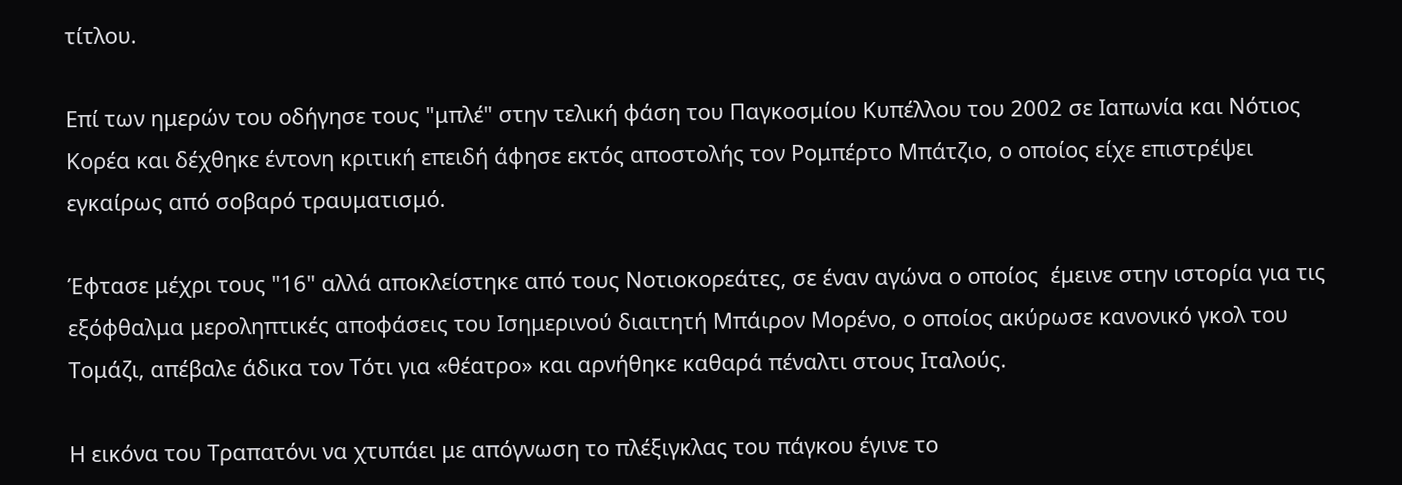τίτλου.

Επί των ημερών του οδήγησε τους "μπλέ" στην τελική φάση του Παγκοσμίου Κυπέλλου του 2002 σε Ιαπωνία και Νότιος Κορέα και δέχθηκε έντονη κριτική επειδή άφησε εκτός αποστολής τον Ρομπέρτο Μπάτζιο, ο οποίος είχε επιστρέψει εγκαίρως από σοβαρό τραυματισμό.

Έφτασε μέχρι τους "16" αλλά αποκλείστηκε από τους Νοτιοκορεάτες, σε έναν αγώνα ο οποίος  έμεινε στην ιστορία για τις εξόφθαλμα μεροληπτικές αποφάσεις του Ισημερινού διαιτητή Μπάιρον Μορένο, ο οποίος ακύρωσε κανονικό γκολ του Τομάζι, απέβαλε άδικα τον Τότι για «θέατρο» και αρνήθηκε καθαρά πέναλτι στους Ιταλούς.

Η εικόνα του Τραπατόνι να χτυπάει με απόγνωση το πλέξιγκλας του πάγκου έγινε το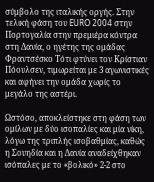σύμβολο της ιταλικής οργής. Στην τελική φάση του EURO 2004 στην Πορτογαλία στην πρεμιέρα κόντρα στη Δανία, ο ηγέτης της ομάδας Φραντσέσκο Τότι φτύνει τον Κρίστιαν Πόουλσεν, τιμωρείται με 3 αγωνιστικές και αφήνει την ομάδα χωρίς το μεγάλο της αστέρι.

Ωστόσο, αποκλείστηκε στη φάση των ομίλων με δύο ισοπαλίες και μία νίκη, λόγω της τριπλής ισοβαθμίας, καθώς η Σουηδία και η Δανία αναδείχθηκαν ισόπαλες με το «βολικό» 2-2 στο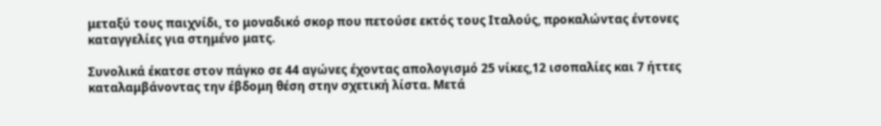μεταξύ τους παιχνίδι, το μοναδικό σκορ που πετούσε εκτός τους Ιταλούς, προκαλώντας έντονες καταγγελίες για στημένο ματς.

Συνολικά έκατσε στον πάγκο σε 44 αγώνες έχοντας απολογισμό 25 νίκες,12 ισοπαλίες και 7 ήττες καταλαμβάνοντας την έβδομη θέση στην σχετική λίστα. Μετά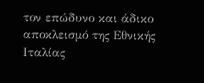τον επώδυνο και άδικο αποκλεισμό της Εθνικής Ιταλίας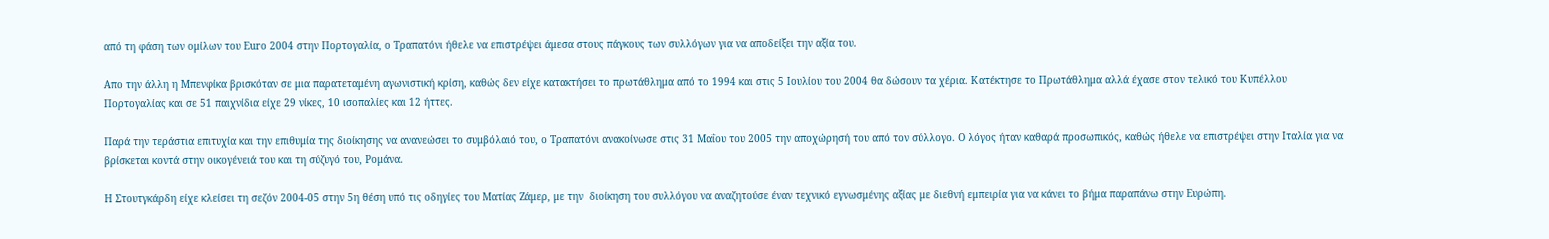από τη φάση των ομίλων του Euro 2004 στην Πορτογαλία, ο Τραπατόνι ήθελε να επιστρέψει άμεσα στους πάγκους των συλλόγων για να αποδείξει την αξία του.

Απο την άλλη η Μπενφίκα βρισκόταν σε μια παρατεταμένη αγωνιστική κρίση, καθώς δεν είχε κατακτήσει το πρωτάθλημα από το 1994 και στις 5 Ιουλίου του 2004 θα δώσουν τα χέρια. Κατέκτησε το Πρωτάθλημα αλλά έχασε στον τελικό του Κυπέλλου Πορτογαλίας και σε 51 παιχνίδια είχε 29 νίκες, 10 ισοπαλίες και 12 ήττες.

Παρά την τεράστια επιτυχία και την επιθυμία της διοίκησης να ανανεώσει το συμβόλαιό του, ο Τραπατόνι ανακοίνωσε στις 31 Μαΐου του 2005 την αποχώρησή του από τον σύλλογο. Ο λόγος ήταν καθαρά προσωπικός, καθώς ήθελε να επιστρέψει στην Ιταλία για να βρίσκεται κοντά στην οικογένειά του και τη σύζυγό του, Ρομάνα.

Η Στουτγκάρδη είχε κλείσει τη σεζόν 2004-05 στην 5η θέση υπό τις οδηγίες του Ματίας Ζάμερ, με την  διοίκηση του συλλόγου να αναζητούσε έναν τεχνικό εγνωσμένης αξίας με διεθνή εμπειρία για να κάνει το βήμα παραπάνω στην Ευρώπη.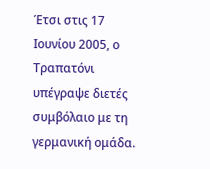Έτσι στις 17 Ιουνίου 2005, ο Τραπατόνι υπέγραψε διετές συμβόλαιο με τη γερμανική ομάδα.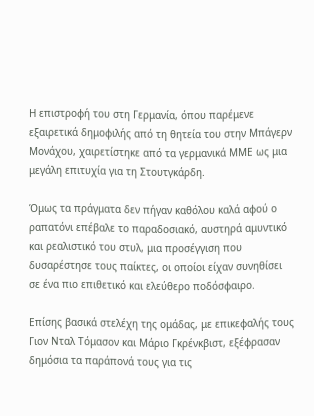Η επιστροφή του στη Γερμανία, όπου παρέμενε εξαιρετικά δημοφιλής από τη θητεία του στην Μπάγερν Μονάχου, χαιρετίστηκε από τα γερμανικά ΜΜΕ ως μια μεγάλη επιτυχία για τη Στουτγκάρδη.

Όμως τα πράγματα δεν πήγαν καθόλου καλά αφού ο ραπατόνι επέβαλε το παραδοσιακό, αυστηρά αμυντικό και ρεαλιστικό του στυλ, μια προσέγγιση που δυσαρέστησε τους παίκτες, οι οποίοι είχαν συνηθίσει σε ένα πιο επιθετικό και ελεύθερο ποδόσφαιρο.

Επίσης βασικά στελέχη της ομάδας, με επικεφαλής τους Γιον Νταλ Τόμασον και Μάριο Γκρένκβιστ, εξέφρασαν δημόσια τα παράπονά τους για τις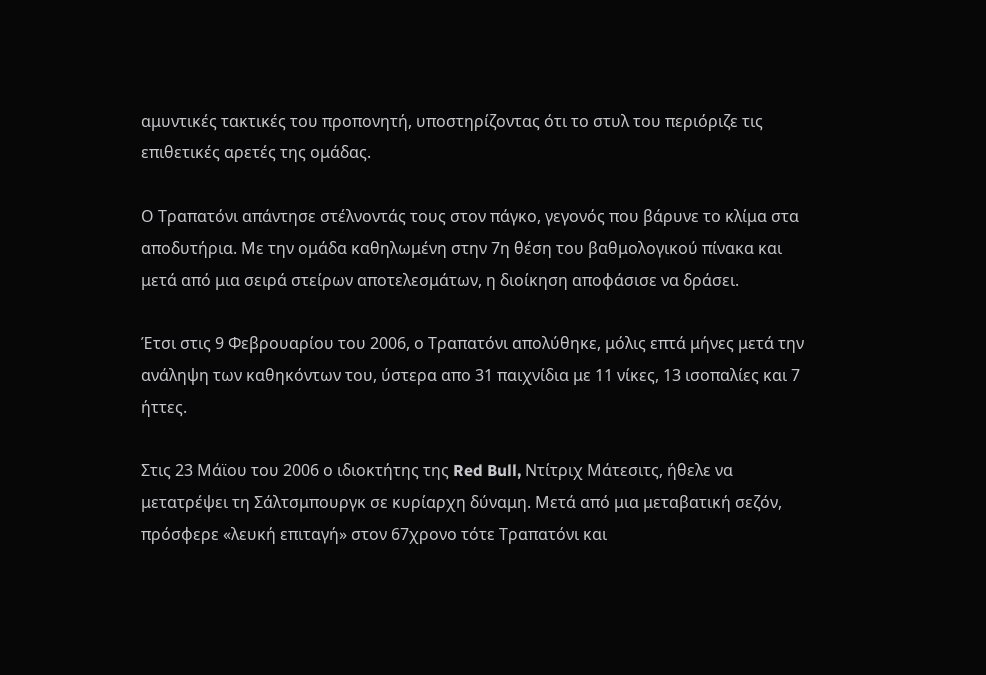αμυντικές τακτικές του προπονητή, υποστηρίζοντας ότι το στυλ του περιόριζε τις επιθετικές αρετές της ομάδας.

Ο Τραπατόνι απάντησε στέλνοντάς τους στον πάγκο, γεγονός που βάρυνε το κλίμα στα αποδυτήρια. Με την ομάδα καθηλωμένη στην 7η θέση του βαθμολογικού πίνακα και μετά από μια σειρά στείρων αποτελεσμάτων, η διοίκηση αποφάσισε να δράσει.

Έτσι στις 9 Φεβρουαρίου του 2006, ο Τραπατόνι απολύθηκε, μόλις επτά μήνες μετά την ανάληψη των καθηκόντων του, ύστερα απο 31 παιχνίδια με 11 νίκες, 13 ισοπαλίες και 7 ήττες.

Στις 23 Μάϊου του 2006 ο ιδιοκτήτης της Red Bull, Ντίτριχ Μάτεσιτς, ήθελε να μετατρέψει τη Σάλτσμπουργκ σε κυρίαρχη δύναμη. Μετά από μια μεταβατική σεζόν, πρόσφερε «λευκή επιταγή» στον 67χρονο τότε Τραπατόνι και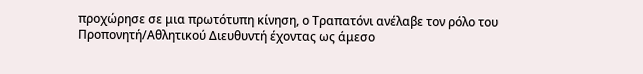προχώρησε σε μια πρωτότυπη κίνηση, ο Τραπατόνι ανέλαβε τον ρόλο του Προπονητή/Αθλητικού Διευθυντή έχοντας ως άμεσο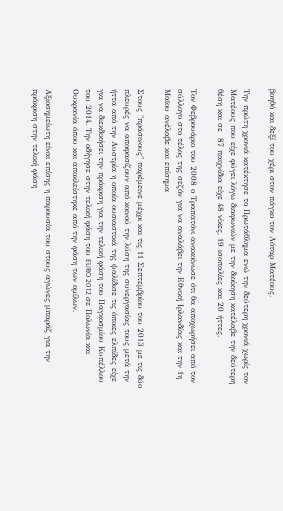βοηθό και δεξί του χέρι στον πάγκο τον Λόταρ Ματέους.

Την πρώτη χρονιά κατέκτησε το Πρωτάθλημα ενώ την δεύτερη χρονιά χωρίς τον Ματέους που είχε φύγει λόγω διαφωνιών με την διοίκηση κατέλαβε την δεύτερη θέση και σε  87 παιχνίδια είχε 48 νίκες, 19 ισοπαλίες και 20 ήττες.

Τον Φεβρουάριο του 2008 ο Τραπατόνι ανακοίνωσε ότι θα αποχωρήσει από τον σύλλογο στο τέλος της σεζόν για να αναλάβει την Εθνική Ιρλανδίας και την 1η Μαϊου ανέλαβε και επίσημα

Στους "πράσινους" παρέμεινε μέχρι και τις 11 Σεπτεμβρίου του 2013 με τις δύο πλευρές να αποφασίζουν από κοινού την λύση της συνεργασίας τους μετά την ήττα από την Αυστρία η οποία ουσιαστικά της ψαλίδισε τις όποιες ελπίδες είχε για να διεκδικήσει την πρόκριση για την τελική φάση του Παγκοσμίου Κυπέλλου του 2014. Την οδήγησε στην τελική φάση του EURO 2012 σε Πολωνία και Ουκρανία όπου και αποκλείστηκε από την φάση των ομίλων.

Αξιοσημείωτη είναι επίσης η παρουσία του στους αγώνες μπαράζ για την πρόκριση στην τελική φάση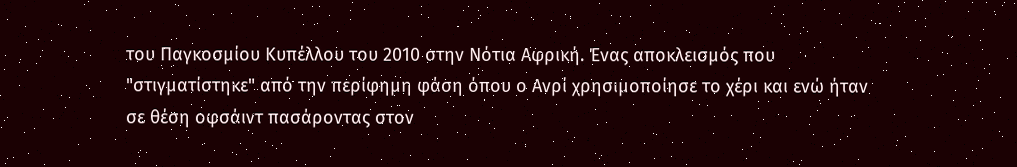του Παγκοσμίου Κυπέλλου του 2010 στην Νότια Αφρική. Ένας αποκλεισμός που "στιγματίστηκε" από την περίφημη φάση όπου ο Ανρί χρησιμοποίησε το χέρι και ενώ ήταν σε θέση οφσάιντ πασάροντας στον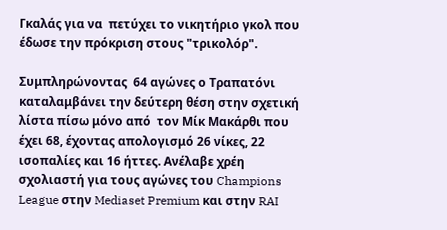Γκαλάς για να  πετύχει το νικητήριο γκολ που έδωσε την πρόκριση στους "τρικολόρ".

Συμπληρώνοντας  64 αγώνες ο Τραπατόνι καταλαμβάνει την δεύτερη θέση στην σχετική λίστα πίσω μόνο από  τον Μίκ Μακάρθι που έχει 68, έχοντας απολογισμό 26 νίκες, 22 ισοπαλίες και 16 ήττες. Ανέλαβε χρέη σχολιαστή για τους αγώνες του Champions League στην Mediaset Premium και στην RAI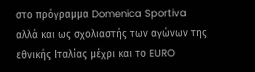στο πρόγραμμα Domenica Sportiva αλλά και ως σχολιαστής των αγώνων της εθνικής Ιταλίας μέχρι και το EURO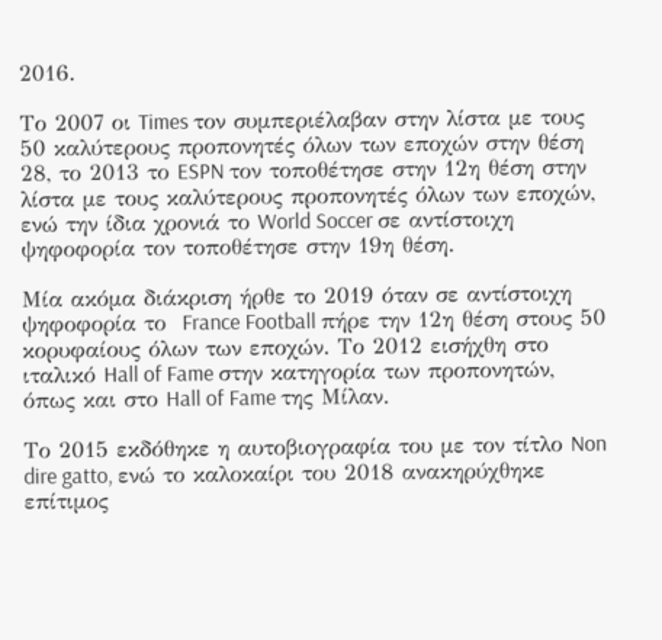2016.

Το 2007 οι Times τον συμπεριέλαβαν στην λίστα με τους 50 καλύτερους προπονητές όλων των εποχών στην θέση 28, το 2013 το ESPN τον τοποθέτησε στην 12η θέση στην λίστα με τους καλύτερους προπονητές όλων των εποχών, ενώ την ίδια χρονιά το World Soccer σε αντίστοιχη ψηφοφορία τον τοποθέτησε στην 19η θέση.

Μία ακόμα διάκριση ήρθε το 2019 όταν σε αντίστοιχη ψηφοφορία το  France Football πήρε την 12η θέση στους 50 κορυφαίους όλων των εποχών. Το 2012 εισήχθη στο ιταλικό Hall of Fame στην κατηγορία των προπονητών, όπως και στο Hall of Fame της Μίλαν.

Το 2015 εκδόθηκε η αυτοβιογραφία του με τον τίτλο Non dire gatto, ενώ το καλοκαίρι του 2018 ανακηρύχθηκε επίτιμος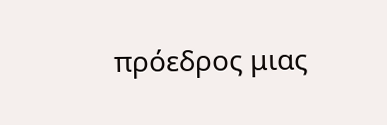πρόεδρος μιας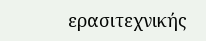ερασιτεχνικής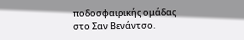ποδοσφαιρικής ομάδας στο Σαν Βενάντσο.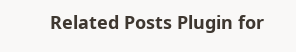Related Posts Plugin for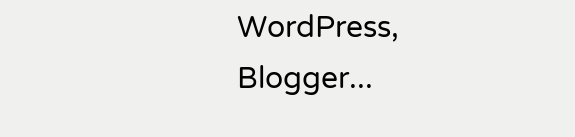WordPress, Blogger...